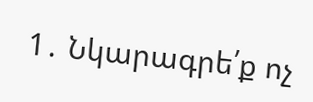1․ Նկարագրե՛ք ոչ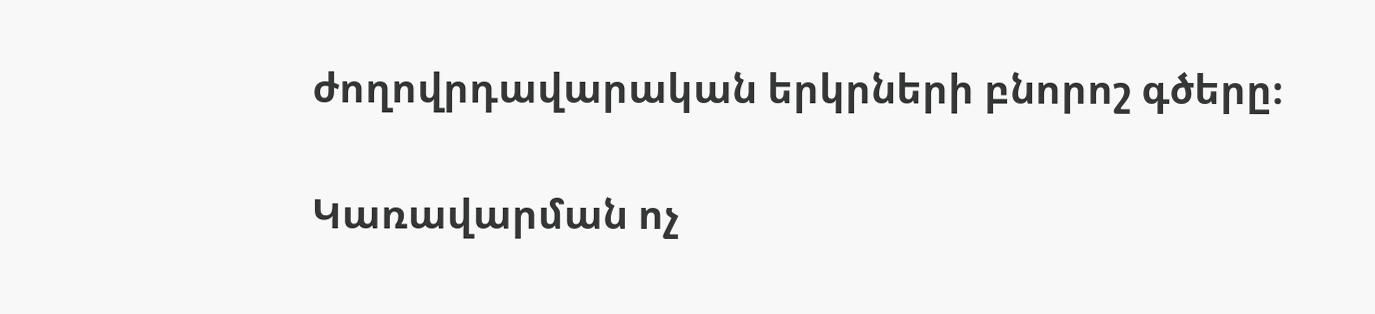ժողովրդավարական երկրների բնորոշ գծերը։

Կառավարման ոչ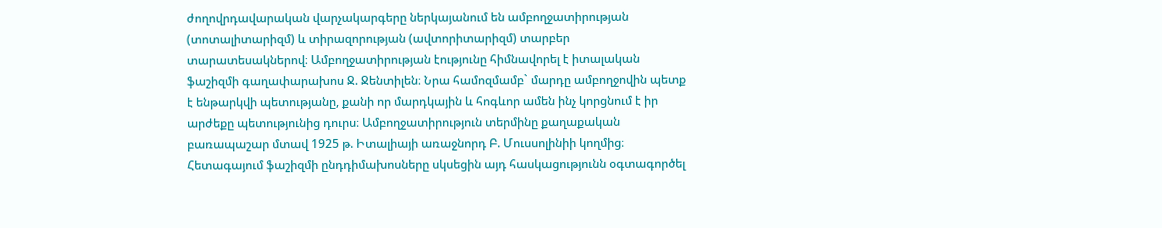ժողովրդավարական վարչակարգերը ներկայանում են ամբողջատիրության (տոտալիտարիզմ) և տիրազորության (ավտորիտարիզմ) տարբեր տարատեսակներով։ Ամբողջատիրության էությունը հիմնավորել է իտալական ֆաշիզմի գաղափարախոս Ջ. Ջենտիլեն։ Նրա համոզմամբ` մարդը ամբողջովին պետք է ենթարկվի պետությանը, քանի որ մարդկային և հոգևոր ամեն ինչ կորցնում է իր արժեքը պետությունից դուրս։ Ամբողջատիրություն տերմինը քաղաքական բառապաշար մտավ 1925 թ. Իտալիայի առաջնորդ Բ. Մուսսոլինիի կողմից։ Հետագայում ֆաշիզմի ընդդիմախոսները սկսեցին այդ հասկացությունն օգտագործել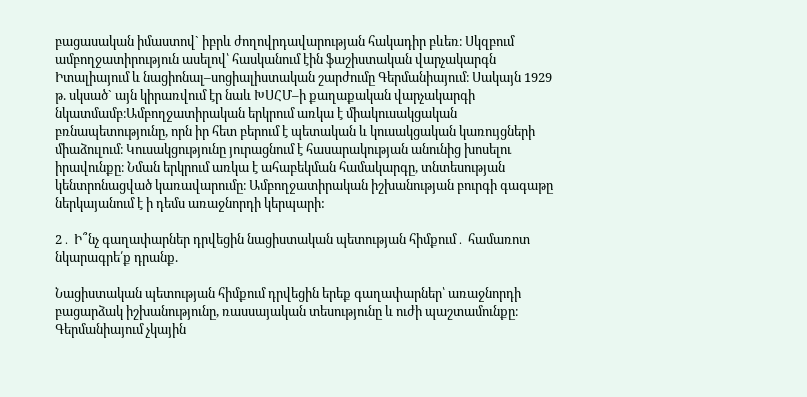բացասական իմաստով` իբրև ժողովրդավարության հակադիր բևեռ։ Սկզբում ամբողջատիրություն ասելով՝ հասկանում էին ֆաշիստական վարչակարգն Իտալիայում և նացիոնալ–սոցիալիստական շարժումը Գերմանիայում։ Սակայն 1929 թ. սկսած` այն կիրառվում էր նաև ԽՍՀՄ–ի քաղաքական վարչակարգի նկատմամբ։Ամբողջատիրական երկրում առկա է միակուսակցական բռնապետությունը, որն իր հետ բերում է պետական և կուսակցական կառույցների միաձուլում։ Կուսակցությունը յուրացնում է հասարակության անունից խոսելու իրավունքը։ Նման երկրում առկա է ահաբեկման համակարգը, տնտեսության կենտրոնացված կառավարումը։ Ամբողջատիրական իշխանության բուրգի գագաթը ներկայանում է ի դեմս առաջնորդի կերպարի:

2․ Ի՞նչ գաղափարներ դրվեցին նացիստական պետության հիմքում․ համառոտ նկարագրե՛ք դրանք.

Նացիստական պետության հիմքում դրվեցին երեք գաղափարներ՝ առաջնորդի բացարձակ իշխանությունը, ռասսայական տեսությունը և ուժի պաշտամունքը։ Գերմանիայում չկային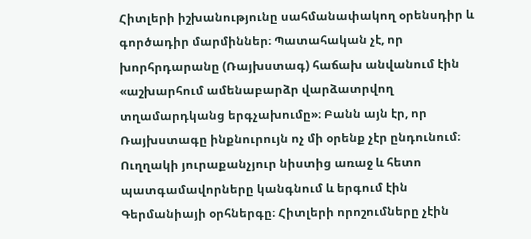Հիտլերի իշխանությունը սահմանափակող օրենսդիր և գործադիր մարմիններ։ Պատահական չէ, որ խորհրդարանը (Ռայխստագ) հաճախ անվանում էին «աշխարհում ամենաբարձր վարձատրվող տղամարդկանց երգչախումը»։ Բանն այն էր, որ Ռայխստագը ինքնուրույն ոչ մի օրենք չէր ընդունում։ Ուղղակի յուրաքանչյուր նիստից առաջ և հետո պատգամավորները կանգնում և երգում էին Գերմանիայի օրհներգը։ Հիտլերի որոշումները չէին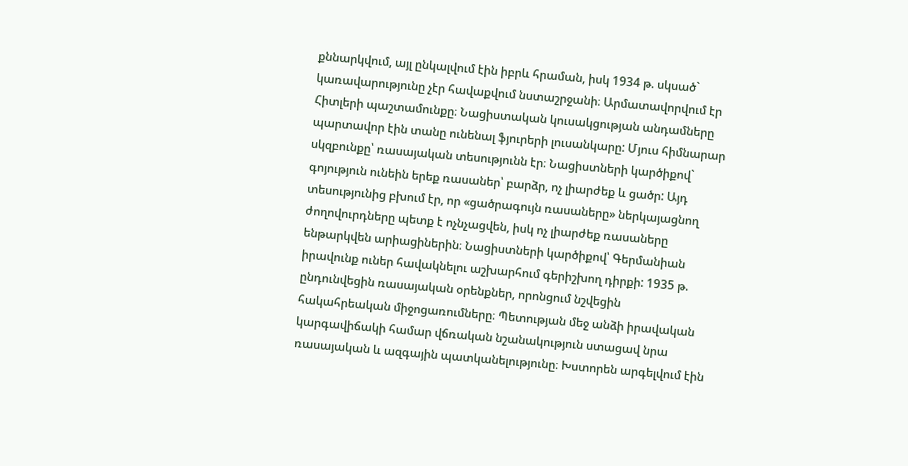քննարկվում, այլ ընկալվում էին իբրև հրաման, իսկ 1934 թ. սկսած` կառավարությունը չէր հավաքվում նստաշրջանի։ Արմատավորվում էր Հիտլերի պաշտամունքը։ Նացիստական կուսակցության անդամները պարտավոր էին տանը ունենալ ֆյուրերի լուսանկարը: Մյուս հիմնարար սկզբունքը՝ ռասայական տեսությունն էր։ Նացիստների կարծիքով` գոյություն ունեին երեք ռասաներ՝ բարձր, ոչ լիարժեք և ցածր: Այդ տեսությունից բխում էր, որ «ցածրագույն ռասաները» ներկայացնող ժողովուրդները պետք է ոչնչացվեն, իսկ ոչ լիարժեք ռասաները ենթարկվեն արիացիներին։ Նացիստների կարծիքով՝ Գերմանիան իրավունք ուներ հավակնելու աշխարհում գերիշխող դիրքի: 1935 թ. ընդունվեցին ռասայական օրենքներ, որոնցում նշվեցին հակահրեական միջոցառումները։ Պետության մեջ անձի իրավական կարգավիճակի համար վճռական նշանակություն ստացավ նրա ռասայական և ազգային պատկանելությունը։ Խստորեն արգելվում էին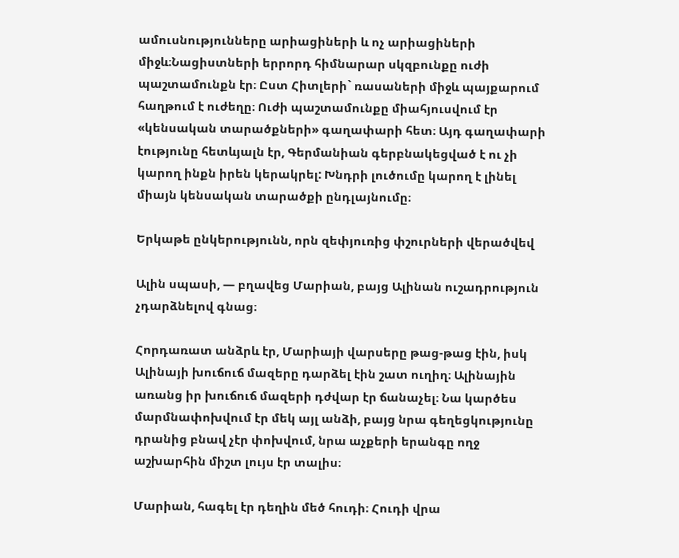ամուսնությունները արիացիների և ոչ արիացիների միջև։Նացիստների երրորդ հիմնարար սկզբունքը ուժի պաշտամունքն էր։ Ըստ Հիտլերի` ռասաների միջև պայքարում հաղթում է ուժեղը։ Ուժի պաշտամունքը միահյուսվում էր «կենսական տարածքների» գաղափարի հետ։ Այդ գաղափարի էությունը հետևյալն էր, Գերմանիան գերբնակեցված է ու չի կարող ինքն իրեն կերակրել: Խնդրի լուծումը կարող է լինել միայն կենսական տարածքի ընդլայնումը։

Երկաթե ընկերությունն, որն զեփյուռից փշուրների վերածվեվ

Ալին սպասի, — բղավեց Մարիան, բայց Ալինան ուշադրություն չդարձնելով գնաց։

Հորդառատ անձրև էր, Մարիայի վարսերը թաց-թաց էին, իսկ Ալինայի խուճուճ մազերը դարձել էին շատ ուղիղ։ Ալինային առանց իր խուճուճ մազերի դժվար էր ճանաչել։ Նա կարծես մարմնափոխվում էր մեկ այլ անձի, բայց նրա գեղեցկությունը դրանից բնավ չէր փոխվում, նրա աչքերի երանգը ողջ աշխարհին միշտ լույս էր տալիս։

Մարիան, հագել էր դեղին մեծ հուդի։ Հուդի վրա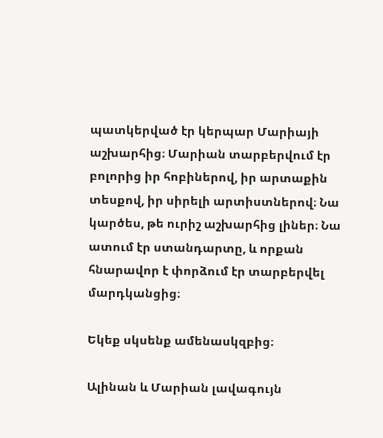պատկերված էր կերպար Մարիայի աշխարհից։ Մարիան տարբերվում էր բոլորից իր հոբիներով, իր արտաքին տեսքով, իր սիրելի արտիստներով։ Նա կարծես, թե ուրիշ աշխարհից լիներ։ Նա ատում էր ստանդարտը, և որքան հնարավոր է փորձում էր տարբերվել մարդկանցից։

Եկեք սկսենք ամենասկզբից։

Ալինան և Մարիան լավագույն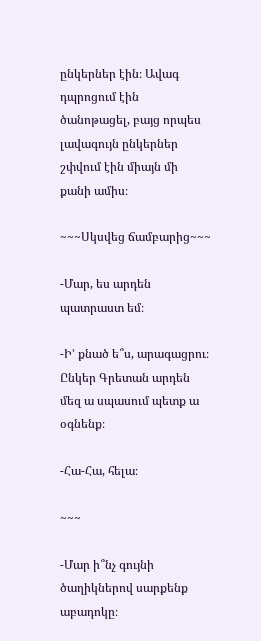ընկերներ էին։ Ավագ դպրոցում էին ծանոթացել, բայց որպես լավագույն ընկերներ շփվում էին միայն մի քանի ամիս։

~~~Սկսվեց ճամբարից~~~

-Մար, ես արդեն պատրաստ եմ։

-Ի’ քնած ե՞ս, արագացրու։ Ընկեր Գրետան արդեն մեզ ա սպասում պետք ա օգնենք։

-Հա-Հա, հելա։

~~~

-Մար ի՞նչ գույնի ծաղիկներով սարքենք աբադոկը։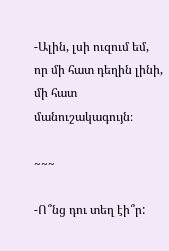-Ալին, լսի ուզում եմ, որ մի հատ դեղին լինի, մի հատ մանուշակագույն։

~~~

-Ո՞նց դու տեղ էի՞ր: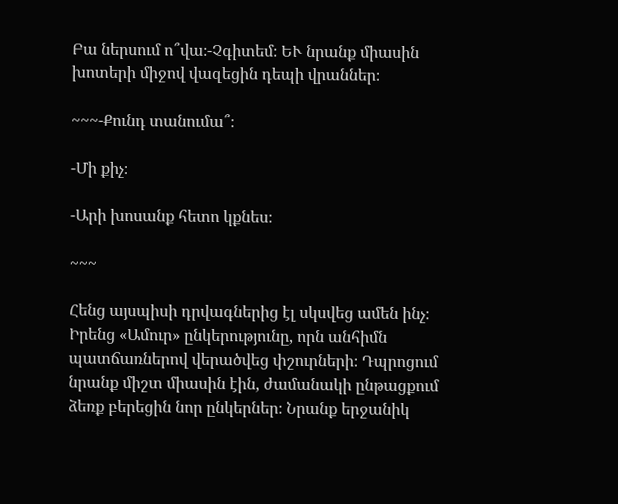Բա ներսում ո՞վա։-Չգիտեմ։ ԵՒ նրանք միասին խոտերի միջով վազեցին դեպի վրաններ։

~~~-Քունդ տանումա՞։

-Մի քիչ։

-Արի խոսանք հետո կքնես։

~~~

Հենց այսպիսի դրվագներից էլ սկսվեց ամեն ինչ։ Իրենց «Ամուր» ընկերությունը, որն անհիմն պատճառներով վերածվեց փշուրների։ Դպրոցում նրանք միշտ միասին էին, ժամանակի ընթացքում ձեռք բերեցին նոր ընկերներ։ Նրանք երջանիկ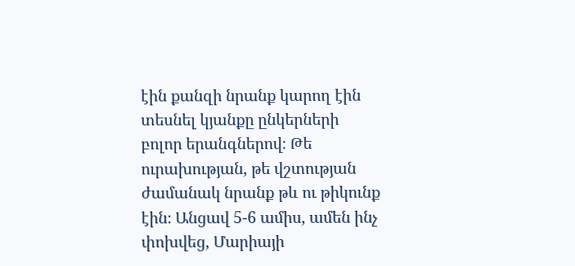էին քանզի նրանք կարող էին տեսնել կյանքը ընկերների բոլոր երանգներով։ Թե ուրախության, թե վշտության ժամանակ նրանք թև ու թիկունք էին։ Անցավ 5-6 ամիս, ամեն ինչ փոխվեց, Մարիայի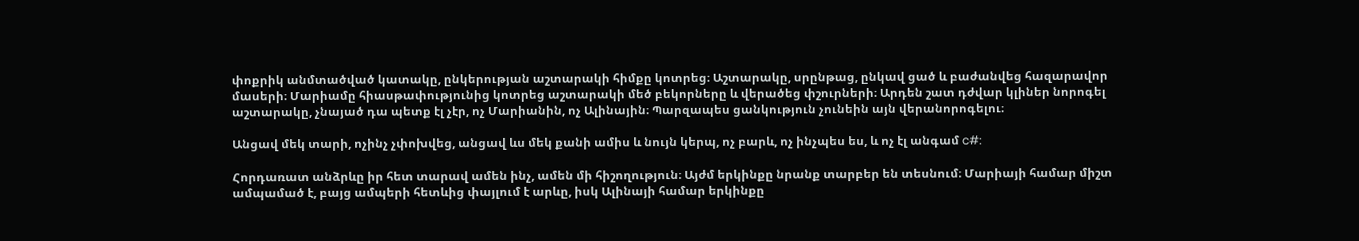փոքրիկ անմտածված կատակը, ընկերության աշտարակի հիմքը կոտրեց։ Աշտարակը, սրընթաց, ընկավ ցած և բաժանվեց հազարավոր մասերի։ Մարիամը հիասթափությունից կոտրեց աշտարակի մեծ բեկորները և վերածեց փշուրների։ Արդեն շատ դժվար կլիներ նորոգել աշտարակը, չնայած դա պետք էլ չէր, ոչ Մարիանին, ոչ Ալինային։ Պարզապես ցանկություն չունեին այն վերանորոգելու։

Անցավ մեկ տարի, ոչինչ չփոխվեց, անցավ ևս մեկ քանի ամիս և նույն կերպ, ոչ բարև, ոչ ինչպես ես, և ոչ էլ անգամ c#:

Հորդառատ անձրևը իր հետ տարավ ամեն ինչ, ամեն մի հիշողություն։ Այժմ երկինքը նրանք տարբեր են տեսնում։ Մարիայի համար միշտ ամպամած է, բայց ամպերի հետևից փայլում է արևը, իսկ Ալինայի համար երկինքը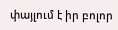փայլում է իր բոլոր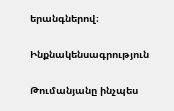երանգներով։

Ինքնակենսագրություն

Թումանյանը ինչպես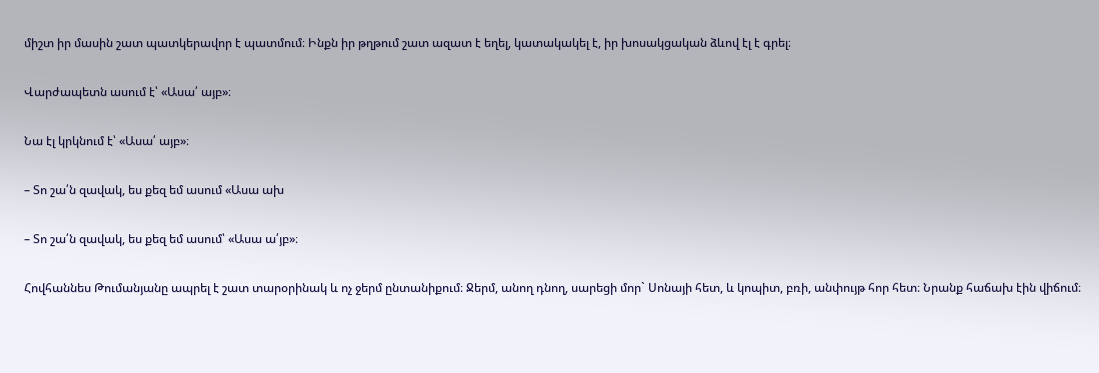միշտ իր մասին շատ պատկերավոր է պատմում։ Ինքն իր թղթում շատ ազատ է եղել, կատակակել է, իր խոսակցական ձևով էլ է գրել։

Վարժապետն ասում է՝ «Ասա՛ այբ»։

Նա էլ կրկնում է՝ «Ասա՛ այբ»։

– Տո շա՛ն զավակ, ես քեզ եմ ասում «Ասա ախ

– Տո շա՛ն զավակ, ես քեզ եմ ասում՝ «Ասա ա՛յբ»։

Հովհաննես Թումանյանը ապրել է շատ տարօրինակ և ոչ ջերմ ընտանիքում։ Ջերմ, անող դնող, սարեցի մոր` Սոնայի հետ, և կոպիտ, բռի, անփույթ հոր հետ։ Նրանք հաճախ էին վիճում։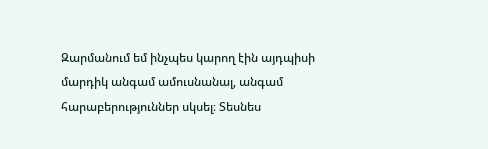Զարմանում եմ ինչպես կարող էին այդպիսի մարդիկ անգամ ամուսնանալ, անգամ հարաբերություններ սկսել։ Տեսնես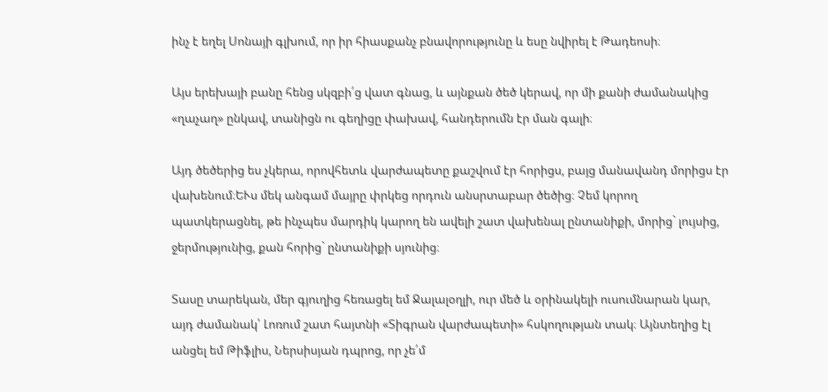ինչ է եղել Սոնայի գլխում, որ իր հիասքանչ բնավորությունը և եսը նվիրել է Թադեոսի։

Այս երեխայի բանը հենց սկզբի՛ց վատ գնաց, և այնքան ծեծ կերավ, որ մի քանի ժամանակից «ղաչաղ» ընկավ, տանիցն ու գեղիցը փախավ, հանդերումն էր ման գալի։

Այդ ծեծերից ես չկերա, որովհետև վարժապետը քաշվում էր հորիցս, բայց մանավանդ մորիցս էր վախենում։ԵՒս մեկ անգամ մայրը փրկեց որդուն անսրտաբար ծեծից։ Չեմ կորող պատկերացնել, թե ինչպես մարդիկ կարող են ավելի շատ վախենալ ընտանիքի, մորից` լույսից, ջերմությունից, քան հորից` ընտանիքի սյունից։

Տասը տարեկան, մեր գյուղից հեռացել եմ Ջալալօղլի, ուր մեծ և օրինակելի ուսումնարան կար, այդ ժամանակ՝ Լոռում շատ հայտնի «Տիգրան վարժապետի» հսկողության տակ։ Այնտեղից էլ անցել եմ Թիֆլիս, Ներսիսյան դպրոց, որ չե՛մ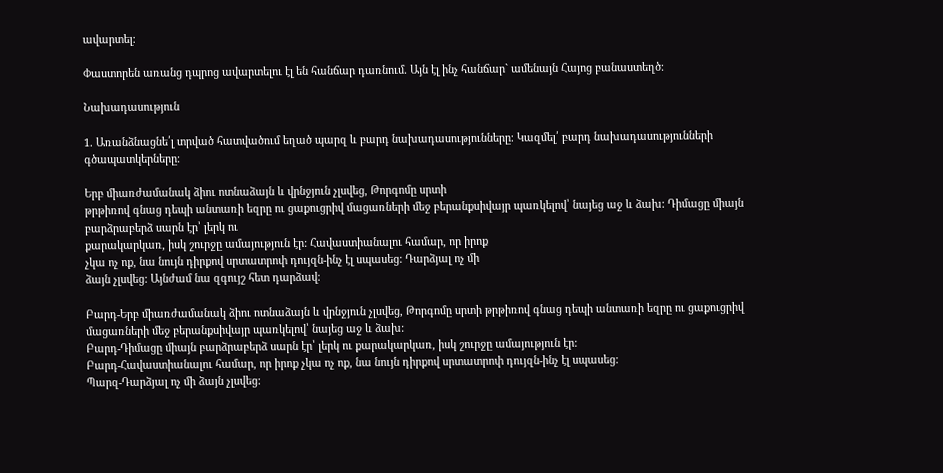ավարտել։

Փաստորեն առանց դպրոց ավարտելու էլ են հանճար դառնում. Այն էլ ինչ հանճար` ամենայն Հայոց բանաստեղծ։

Նախադասություն

1. Առանձնացնե՛լ տրված հատվածում եղած պարզ և բարդ նախադասությունները։ Կազմել՛ բարդ նախադասությունների գծապատկերները։

Երբ միառժամանակ ձիու ոտնաձայն և վրնջյուն չլսվեց, Թորգոմը սրտի
թրթիռով գնաց դեպի անտառի եզրը ու ցաքուցրիվ մացառների մեջ բերանքսիվայր պառկելով՝ նայեց աջ և ձախ: Դիմացը միայն բարձրաբերձ սարն էր՝ լերկ ու
քարակարկառ, իսկ շուրջը ամայություն էր: Հավաստիանալու համար, որ իրոք
չկա ոչ ոք, նա նույն դիրքով սրտատրոփ դույզն-ինչ էլ սպասեց: Դարձյալ ոչ մի
ձայն չլսվեց: Այնժամ նա զգույշ հետ դարձավ։

Բարդ-Երբ միառժամանակ ձիու ոտնաձայն և վրնջյուն չլսվեց, Թորգոմը սրտի թրթիռով գնաց դեպի անտառի եզրը ու ցաքուցրիվ մացառների մեջ բերանքսիվայր պառկելով՝ նայեց աջ և ձախ:
Բարդ-Դիմացը միայն բարձրաբերձ սարն էր՝ լերկ ու քարակարկառ, իսկ շուրջը ամայություն էր:
Բարդ-Հավաստիանալու համար, որ իրոք չկա ոչ ոք, նա նույն դիրքով սրտատրոփ դույզն-ինչ էլ սպասեց:
Պարզ-Դարձյալ ոչ մի ձայն չլսվեց: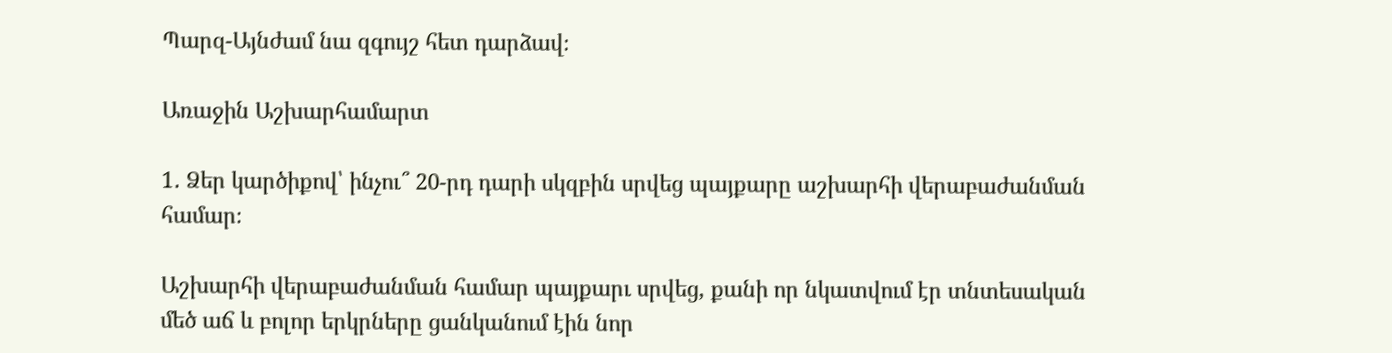Պարզ-Այնժամ նա զգույշ հետ դարձավ։

Առաջին Աշխարհամարտ

1․ Ձեր կարծիքով՝ ինչու՞ 20-րդ դարի սկզբին սրվեց պայքարը աշխարհի վերաբաժանման համար։

Աշխարհի վերաբաժանման համար պայքարւ սրվեց, քանի որ նկատվում էր տնտեսական մեծ աճ և բոլոր երկրները ցանկանում էին նոր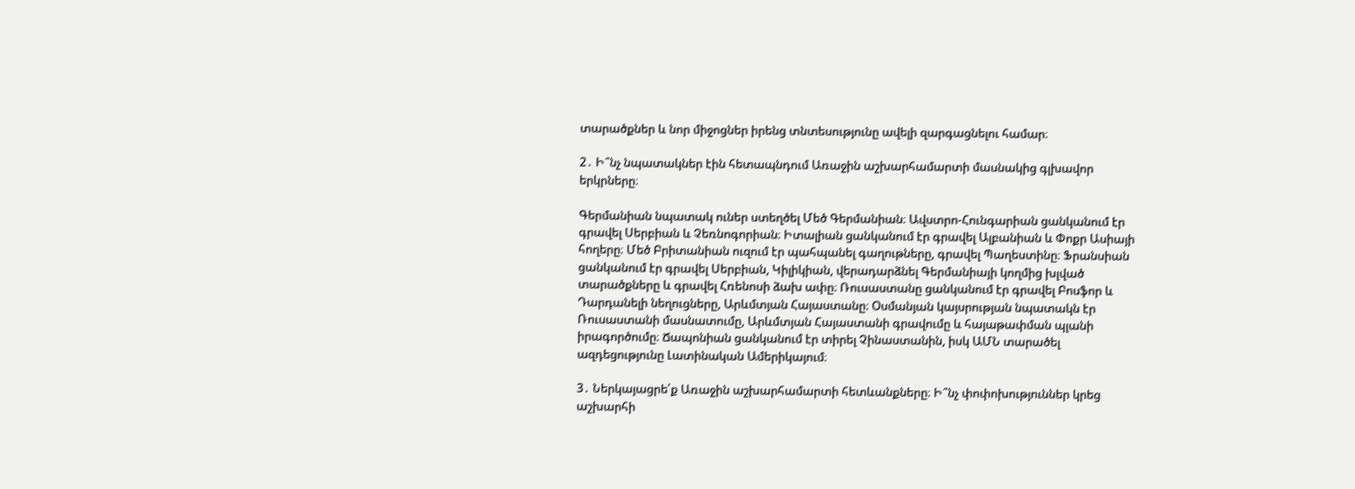տարածքներ և նոր միջոցներ իրենց տնտեսությունը ավելի զարգացնելու համար։

2․ Ի՞նչ նպատակներ էին հետապնդում Առաջին աշխարհամարտի մասնակից գլխավոր երկրները։

Գերմանիան նպատակ ուներ ստեղծել Մեծ Գերմանիան։ Ավստրո-Հունգարիան ցանկանում էր գրավել Սերբիան և Չեռնոգորիան։ Իտալիան ցանկանում էր գրավել Ալբանիան և Փոքր Ասիայի հողերը։ Մեծ Բրիտանիան ուզում էր պահպանել գաղութները, գրավել Պաղեստինը։ Ֆրանսիան ցանկանում էր գրավել Սերբիան, Կիլիկիան, վերադարձնել Գերմանիայի կողմից խլված տարածքները և գրավել Հռենոսի ձախ ափը։ Ռուսաստանը ցանկանում էր գրավել Բոսֆոր և Դարդանելի նեղուցները, Արևմտյան Հայաստանը։ Օսմանյան կայսրության նպատակն էր Ռուսաստանի մասնատումը, Արևմտյան Հայաստանի գրավումը և հայաթափման պլանի իրագործումը։ Ճապոնիան ցանկանում էր տիրել Չինաստանին, իսկ ԱՄՆ տարածել ազդեցությունը Լատինական Ամերիկայում։

3․ Ներկայացրե՛ք Առաջին աշխարհամարտի հետևանքները։ Ի՞նչ փոփոխություններ կրեց աշխարհի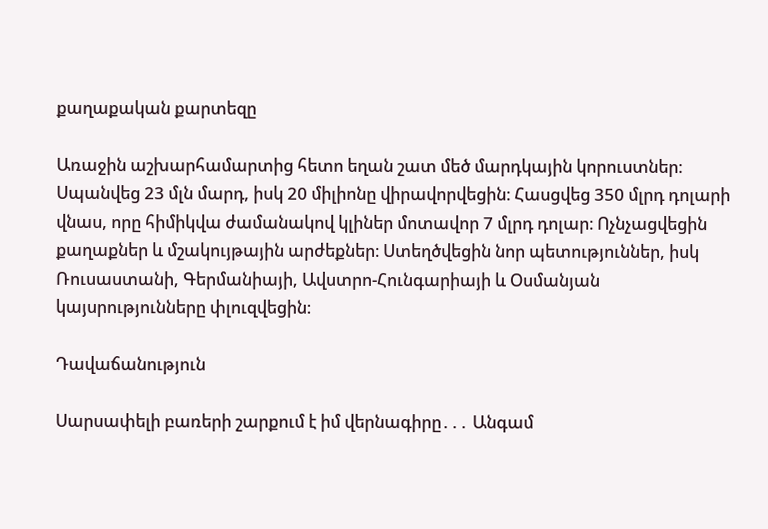քաղաքական քարտեզը

Առաջին աշխարհամարտից հետո եղան շատ մեծ մարդկային կորուստներ։ Սպանվեց 23 մլն մարդ, իսկ 20 միլիոնը վիրավորվեցին։ Հասցվեց 350 մլրդ դոլարի վնաս, որը հիմիկվա ժամանակով կլիներ մոտավոր 7 մլրդ դոլար։ Ոչնչացվեցին քաղաքներ և մշակույթային արժեքներ։ Ստեղծվեցին նոր պետություններ, իսկ Ռուսաստանի, Գերմանիայի, Ավստրո-Հունգարիայի և Օսմանյան կայսրությունները փլուզվեցին։

Դավաճանություն

Սարսափելի բառերի շարքում է իմ վերնագիրը․․․ Անգամ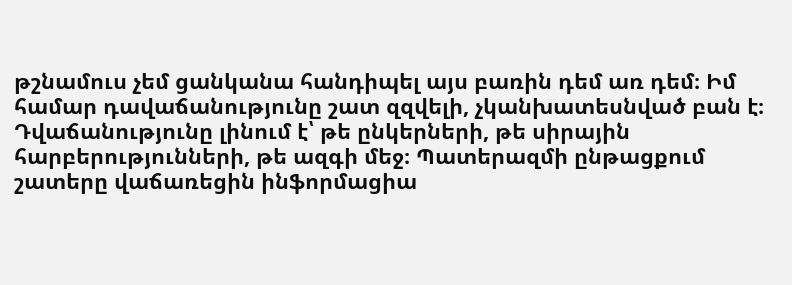թշնամուս չեմ ցանկանա հանդիպել այս բառին դեմ առ դեմ։ Իմ համար դավաճանությունը շատ զզվելի, չկանխատեսնված բան է։ Դվաճանությունը լինում է՝ թե ընկերների, թե սիրային հարբերությունների, թե ազգի մեջ։ Պատերազմի ընթացքում շատերը վաճառեցին ինֆորմացիա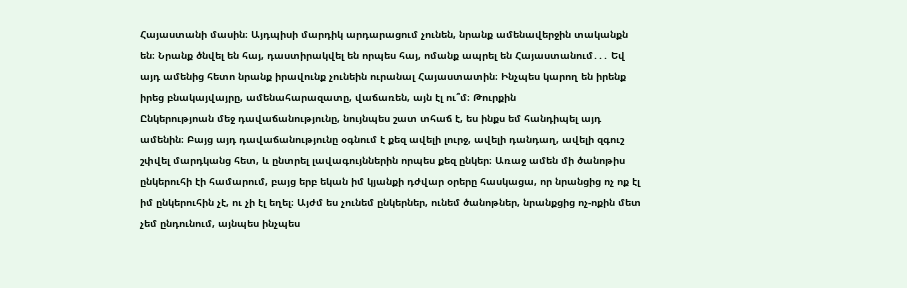Հայաստանի մասին։ Այդպիսի մարդիկ արդարացում չունեն, նրանք ամենավերջին տականքն են։ Նրանք ծնվել են հայ, դաստիրակվել են որպես հայ, ոմանք ապրել են Հայաստանում․․․ Եվ այդ ամենից հետո նրանք իրավունք չունեին ուրանալ Հայաստատին։ Ինչպես կարող են իրենք իրեց բնակայվայրը, ամենահարազատը, վաճառեն, այն էլ ու՞մ։ Թուրքին
Ընկերությոան մեջ դավաճանությունը, նույնպես շատ տհաճ է, ես ինքս եմ հանդիպել այդ ամենին։ Բայց այդ դավաճանությունը օգնում է քեզ ավելի լուրջ, ավելի դանդաղ, ավելի զգուշ շփվել մարդկանց հետ, և ընտրել լավագույններին որպես քեզ ընկեր։ Առաջ ամեն մի ծանոթիս ընկերուհի էի համարում, բայց երբ եկան իմ կյանքի դժվար օրերը հասկացա, որ նրանցից ոչ ոք էլ իմ ընկերուհին չէ, ու չի էլ եղել։ Այժմ ես չունեմ ընկերներ, ունեմ ծանոթներ, նրանքցից ոչ-ոքին մետ չեմ ընդունում, այնպես ինչպես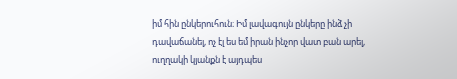իմ հին ընկերուհուն։ Իմ լավագույն ընկերը ինձ չի դավաճանել, ոչ էլ ես եմ իրան ինչոր վատ բան արել, ուղղակի կյանքն է այդպես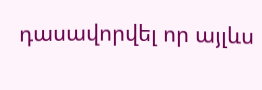դասավորվել որ այլևս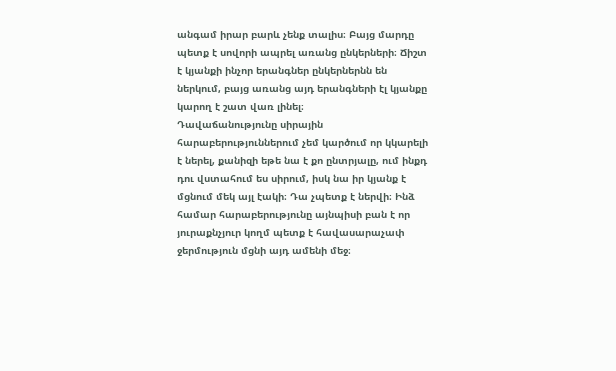անգամ իրար բարև չենք տալիս։ Բայց մարդը պետք է սովորի ապրել առանց ընկերների։ Ճիշտ է կյանքի ինչոր երանգներ ընկերներնն են ներկում, բայց առանց այդ երանգների էլ կյանքը կարող է շատ վառ լինել։
Դավաճանությունը սիրային հարաբերություններում չեմ կարծում որ կկարելի է ներել, քանիզի եթե նա է քո ընտրյալը, ում ինքդ դու վստահում ես սիրում, իսկ նա իր կյանք է մցնում մեկ այլ էակի։ Դա չպետք է ներվի։ Ինձ համար հարաբերությունը այնպիսի բան է որ յուրաքնչյուր կողմ պետք է հավասարաչափ ջերմություն մցնի այդ ամենի մեջ։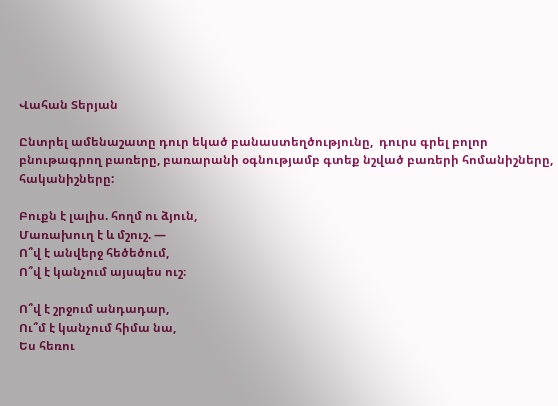Վահան Տերյան

Ընտրել ամենաշատը դուր եկած բանաստեղծությունը,  դուրս գրել բոլոր բնութագրող բառերը, բառարանի օգնությամբ գտեք նշված բառերի հոմանիշները, հականիշները:

Բուքն է լալիս. հողմ ու ձյուն,
Մառախուղ է և մշուշ. —
Ո՞վ է անվերջ հեծեծում,
Ո՞վ է կանչում այսպես ուշ։

Ո՞վ է շրջում անդադար,
Ու՞մ է կանչում հիմա նա,
Ես հեռու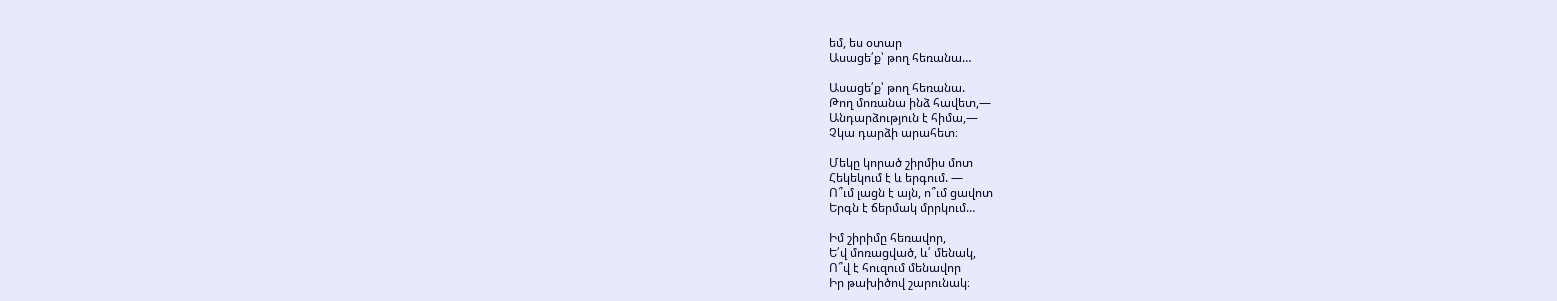եմ, ես օտար
Ասացե՛ք՝ թող հեռանա…

Ասացե՛ք՝ թող հեռանա.
Թող մոռանա ինձ հավետ,—
Անդարձություն է հիմա,—
Չկա դարձի արահետ։

Մեկը կորած շիրմիս մոտ
Հեկեկում է և երգում. —
Ո՞ւմ լացն է այն, ո՞ւմ ցավոտ
Երգն է ճերմակ մրրկում…

Իմ շիրիմը հեռավոր,
Ե՛վ մոռացված, և՛ մենակ,
Ո՞վ է հուզում մենավոր
Իր թախիծով շարունակ։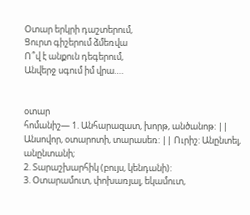Օտար երկրի դաշտերում,
Ցուրտ գիշերում ձմեռվա
Ո՞վ է անքուն դեգերում,
Անվերջ սգում իմ վրա….


օտար
հոմանիշ— 1. Անհարազատ, խորթ, անծանոթ: || Անսովոր, օտարոտի, տարասեռ: || Ուրիշ: Անընտել, անընտանի;
2. Տարաշխարհիկ (բույս, կենդանի):
3. Օտարամուտ, փոխառյալ, եկամուտ,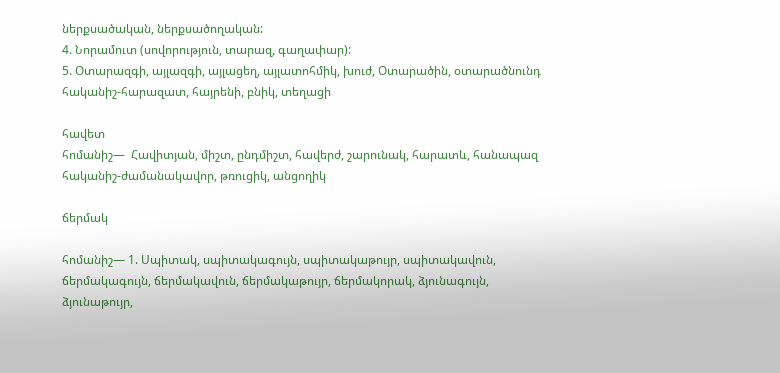ներքսածական, ներքսածողական:
4. Նորամուտ (սովորություն, տարազ, գաղափար):
5. Օտարազգի, այլազգի, այլացեղ, այլատոհմիկ, խուժ, Օտարածին, օտարածնունդ
հականիշ-հարազատ, հայրենի, բնիկ, տեղացի

հավետ
հոմանիշ—  Հավիտյան, միշտ, ընդմիշտ, հավերժ, շարունակ, հարատև, հանապազ
հականիշ-ժամանակավոր, թռուցիկ, անցողիկ

ճերմակ

հոմանիշ— 1. Սպիտակ, սպիտակագույն, սպիտակաթույր, սպիտակավուն, ճերմակագույն, ճերմակավուն, ճերմակաթույր, ճերմակորակ, ձյունագույն, ձյունաթույր,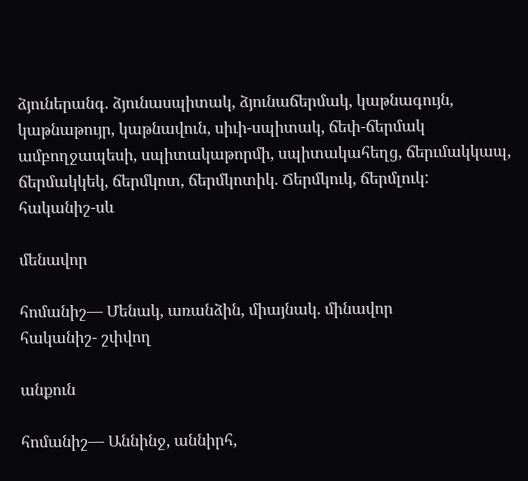ձյուներանգ. ձյունասպիտակ, ձյունաճերմակ, կաթնագույն, կաթնաթույր, կաթնավուն, սիւի-սպիտակ, ճեփ-ճերմակ ամբողջապեսի, սպիտակաթորմի, սպիտակահեղց, ճերւմակկապ, ճերմակկեկ, ճերմկոտ, ճերմկոտիկ. Ճերմկուկ, ճերմլուկ:
հականիշ-սև

մենավոր

հոմանիշ— Մենակ, առանձին, միայնակ. մինավոր
հականիշ- շփվող

անքուն

հոմանիշ— Աննինջ, աննիրհ,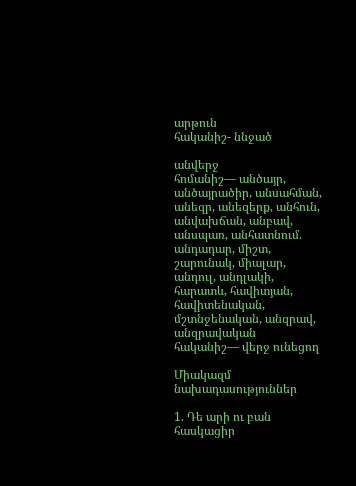արթուն
հականիշ- ննջած

անվերջ
հոմանիշ— անծայր, անծայրածիր, անսահման, անեզր, անեզերք, անհուն, անվախճան, անբավ, անսպառ, անհատնում. անդադար, միշտ, շարունակ, միալար, անդուլ, անդլակի, հարատև, հավիտյան, հավիտենական, մշտնջենական, անզրավ, անզրավական
հականիշ— վերջ ունեցող

Միակազմ նախադասություններ

1. Դե արի ու բան հասկացիր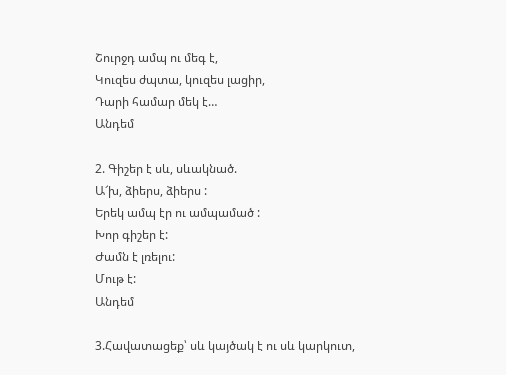Շուրջդ ամպ ու մեգ է,
Կուզես ժպտա, կուզես լացիր,
Դարի համար մեկ է…
Անդեմ

2. Գիշեր է սև, սևակնած.
Ա՜խ, ձիերս, ձիերս :
Երեկ ամպ էր ու ամպամած :
Խոր գիշեր է:
Ժամն է լռելու:
Մութ է:
Անդեմ

3.Հավատացեք՝ սև կայծակ է ու սև կարկուտ,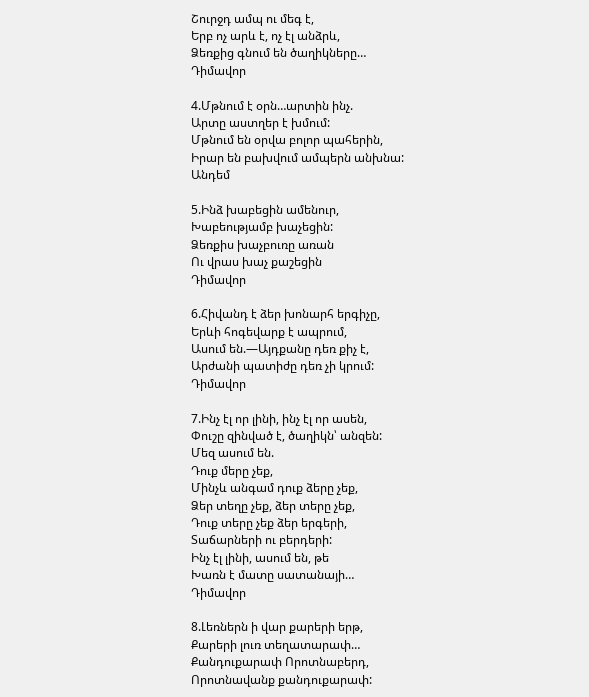Շուրջդ ամպ ու մեգ է,
Երբ ոչ արև է, ոչ էլ անձրև,
Ձեռքից գնում են ծաղիկները…
Դիմավոր

4.Մթնում է օրն…արտին ինչ.
Արտը աստղեր է խմում:
Մթնում են օրվա բոլոր պահերին,
Իրար են բախվում ամպերն անխնա:
Անդեմ

5.Ինձ խաբեցին ամենուր,
Խաբեությամբ խաչեցին:
Ձեռքիս խաչբուռը առան
Ու վրաս խաչ քաշեցին
Դիմավոր

6.Հիվանդ է ձեր խոնարհ երգիչը,
Երևի հոգեվարք է ապրում,
Ասում են.—Այդքանը դեռ քիչ է,
Արժանի պատիժը դեռ չի կրում:
Դիմավոր

7.Ինչ էլ որ լինի, ինչ էլ որ ասեն,
Փուշը զինված է, ծաղիկն՝ անզեն:
Մեզ ասում են.
Դուք մերը չեք,
Մինչև անգամ դուք ձերը չեք,
Ձեր տեղը չեք, ձեր տերը չեք,
Դուք տերը չեք ձեր երգերի,
Տաճարների ու բերդերի:
Ինչ էլ լինի, ասում են, թե
Խառն է մատը սատանայի…
Դիմավոր

8.Լեռներն ի վար քարերի երթ,
Քարերի լուռ տեղատարափ…
Քանդուքարափ Որոտնաբերդ,
Որոտնավանք քանդուքարափ: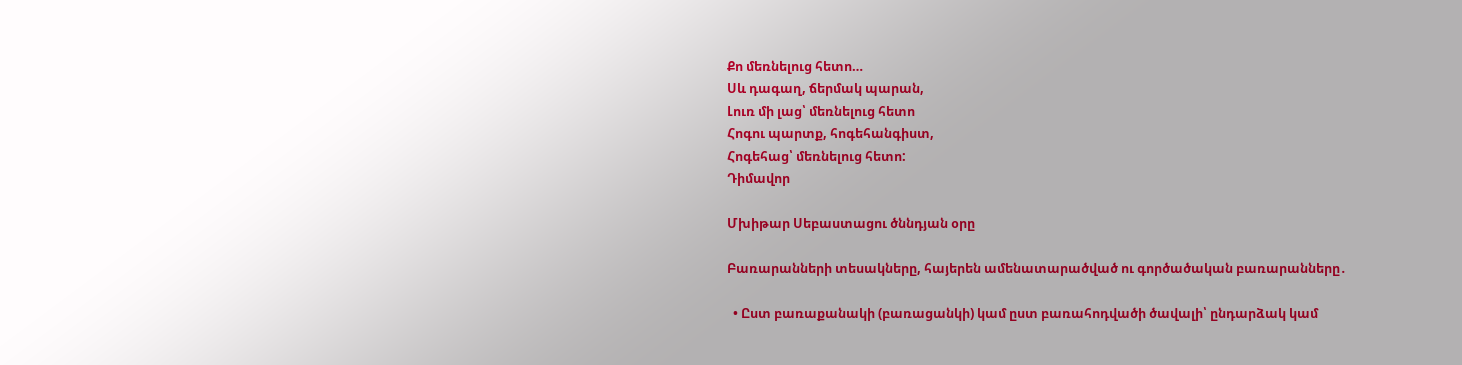Քո մեռնելուց հետո…
Սև դագաղ, ճերմակ պարան,
Լուռ մի լաց՝ մեռնելուց հետո
Հոգու պարտք, հոգեհանգիստ,
Հոգեհաց՝ մեռնելուց հետո:
Դիմավոր

Մխիթար Սեբաստացու ծննդյան օրը

Բառարանների տեսակները, հայերեն ամենատարածված ու գործածական բառարանները․

  • Ըստ բառաքանակի (բառացանկի) կամ ըստ բառահոդվածի ծավալի՝ ընդարձակ կամ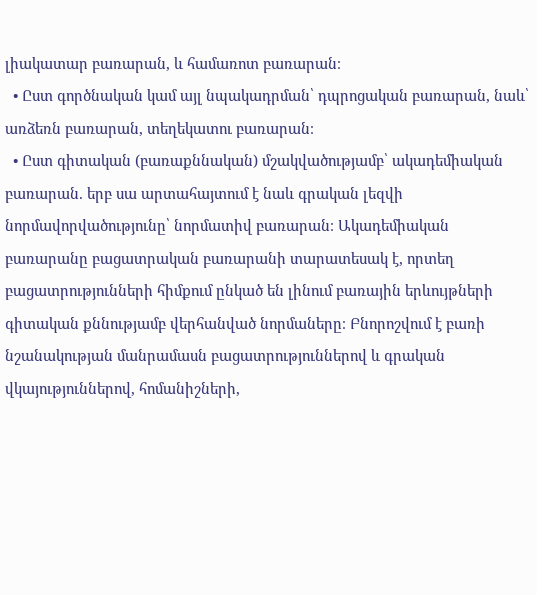լիակատար բառարան, և համառոտ բառարան։
  • Ըստ գործնական կամ այլ նպակադրման՝ դպրոցական բառարան, նաև՝ առձեռն բառարան, տեղեկատու բառարան։
  • Ըստ գիտական (բառաքննական) մշակվածությամբ՝ ակադեմիական բառարան. երբ սա արտահայտում է նաև գրական լեզվի նորմավորվածությունը՝ նորմատիվ բառարան։ Ակադեմիական բառարանը բացատրական բառարանի տարատեսակ է, որտեղ բացատրությունների հիմքում ընկած են լինում բառային երևույթների գիտական քննությամբ վերհանված նորմաները։ Բնորոշվում է բառի նշանակության մանրամասն բացատրություններով և գրական վկայություններով, հոմանիշների,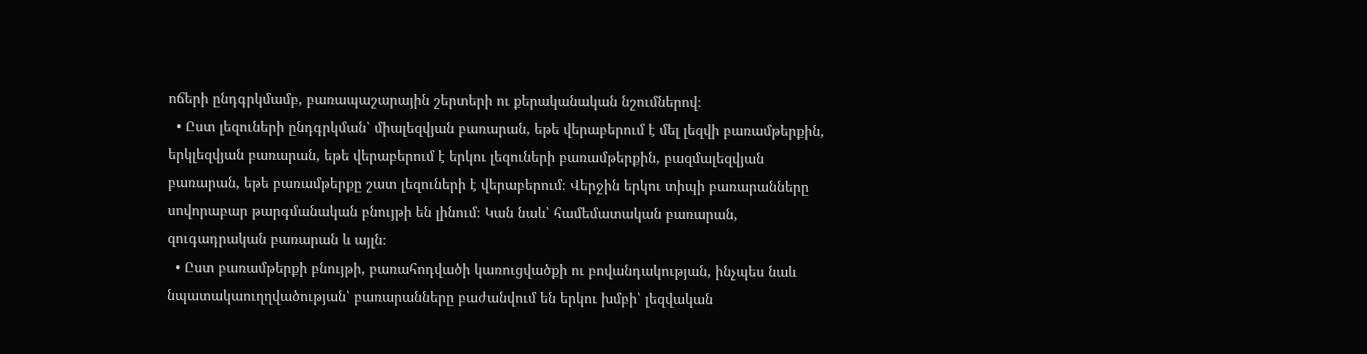ոճերի ընդգրկմամբ, բառապաշարային շերտերի ու քերականական նշումներով։
  • Ըստ լեզուների ընդգրկման՝ միալեզվյան բառարան, եթե վերաբերում է մել լեզվի բառամթերքին, երկլեզվյան բառարան, եթե վերաբերում է երկու լեզուների բառամթերքին, բազմալեզվյան բառարան, եթե բառամթերքը շատ լեզուների է վերաբերում։ Վերջին երկու տիպի բառարանները սովորաբար թարգմանական բնույթի են լինում։ Կան նաև՝ համեմատական բառարան, զուգադրական բառարան և այլն։
  • Ըստ բառամթերքի բնույթի, բառահոդվածի կառուցվածքի ու բովանդակության, ինչպես նաև նպատակաուղղվածության՝ բառարանները բաժանվում են երկու խմբի՝ լեզվական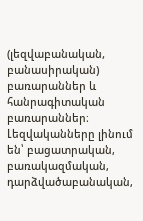(լեզվաբանական, բանասիրական) բառարաններ և հանրագիտական բառարաններ։ Լեզվականները լինում են՝ բացատրական, բառակազմական, դարձվածաբանական,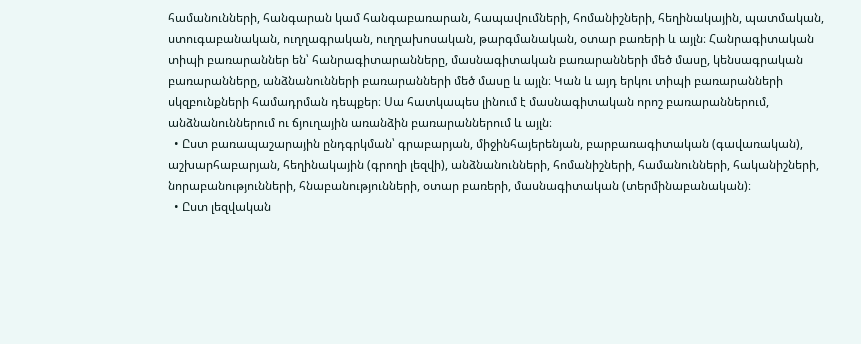համանունների, հանգարան կամ հանգաբառարան, հապավումների, հոմանիշների, հեղինակային, պատմական, ստուգաբանական, ուղղագրական, ուղղախոսական, թարգմանական, օտար բառերի և այլն։ Հանրագիտական տիպի բառարաններ են՝ հանրագիտարանները, մասնագիտական բառարանների մեծ մասը, կենսագրական բառարանները, անձնանունների բառարանների մեծ մասը և այլն։ Կան և այդ երկու տիպի բառարանների սկզբունքների համադրման դեպքեր։ Սա հատկապես լինում է մասնագիտական որոշ բառարաններում, անձնանուններում ու ճյուղային առանձին բառարաններում և այլն։
  • Ըստ բառապաշարային ընդգրկման՝ գրաբարյան, միջինհայերենյան, բարբառագիտական (գավառական), աշխարհաբարյան, հեղինակային (գրողի լեզվի), անձնանունների, հոմանիշների, համանունների, հականիշների, նորաբանությունների, հնաբանությունների, օտար բառերի, մասնագիտական (տերմինաբանական)։
  • Ըստ լեզվական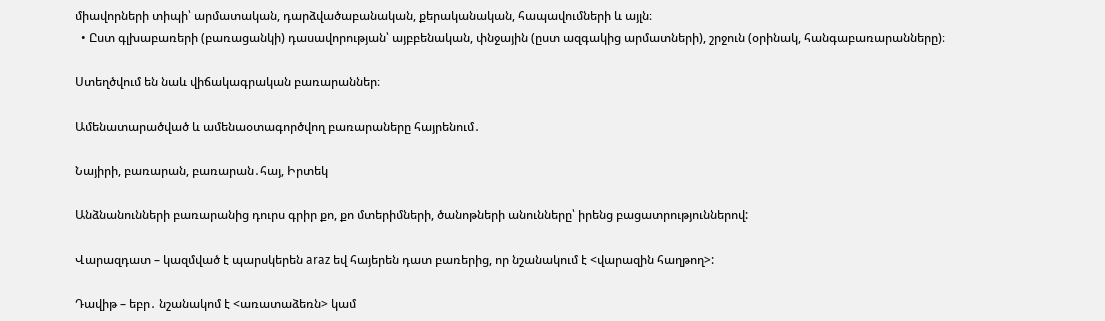միավորների տիպի՝ արմատական, դարձվածաբանական, քերականական, հապավումների և այլն։
  • Ըստ գլխաբառերի (բառացանկի) դասավորության՝ այբբենական, փնջային (ըստ ազգակից արմատների), շրջուն (օրինակ, հանգաբառարանները)։

Ստեղծվում են նաև վիճակագրական բառարաններ։

Ամենատարածված և ամենաօտագործվող բառարաները հայրենում․

Նայիրի, բառարան, բառարան․հայ, Իրտեկ

Անձնանունների բառարանից դուրս գրիր քո, քո մտերիմների, ծանոթների անունները՝ իրենց բացատրություններով:

Վարազդատ – կազմված է պարսկերեն araz եվ հայերեն դատ բառերից, որ նշանակում է <վարազին հաղթող>:

Դավիթ – եբր․ նշանակոմ է <առատաձեռն> կամ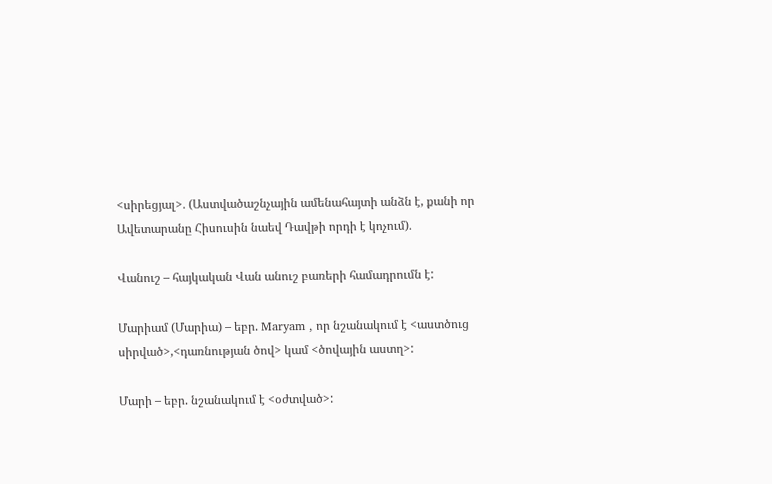<սիրեցյալ>․ (Աստվածաշնչային ամենահայտի անձն է, քանի որ Ավետարանը Հիսուսին նաեվ Դավթի որդի է կոչում)․

Վանուշ – հայկական Վան անուշ բառերի համադրումն է:

Մարիամ (Մարիա) – եբր. Maryam , որ նշանակում է <աստծուց սիրված>,<դառնության ծով> կամ <ծովային աստղ>:

Մարի – եբր. նշանակում է <օժտված>: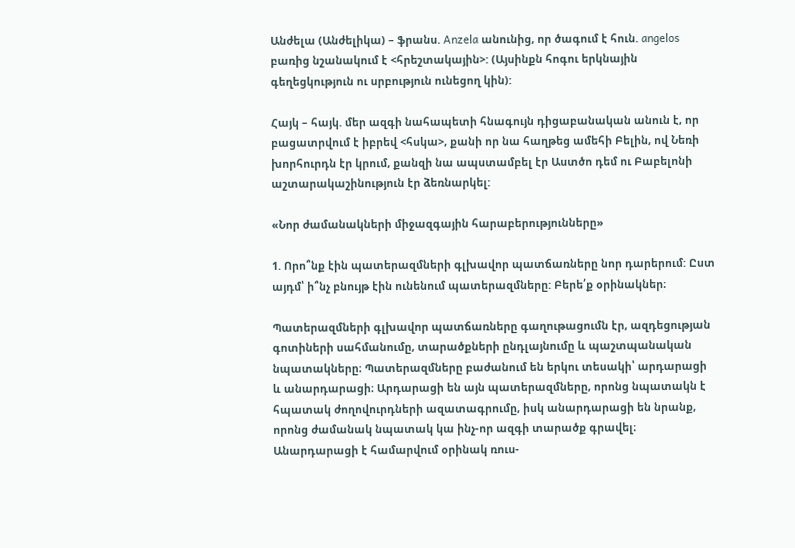Անժելա (Անժելիկա) – ֆրանս. Anzela անունից, որ ծագում է հուն. angelos բառից նշանակում է <հրեշտակային>: (Այսինքն հոգու երկնային գեղեցկություն ու սրբություն ունեցող կին):

Հայկ – հայկ. մեր ազգի նահապետի հնագույն դիցաբանական անուն է, որ բացատրվում է իբրեվ <հսկա>, քանի որ նա հաղթեց ամեհի Բելին, ով Նեռի խորհուրդն էր կրում, քանզի նա ապստամբել էր Աստծո դեմ ու Բաբելոնի աշտարակաշինություն էր ձեռնարկել:

«Նոր ժամանակների միջազգային հարաբերությունները»

1. Որո՞նք էին պատերազմների գլխավոր պատճառները նոր դարերում: Ըստ այդմ՝ ի՞նչ բնույթ էին ունենում պատերազմները: Բերե՛ք օրինակներ։

Պատերազմների գլխավոր պատճառները գաղութացումն էր, ազդեցության գոտիների սահմանումը, տարածքների ընդլայնումը և պաշտպանական նպատակները։ Պատերազմները բաժանում են երկու տեսակի՝ արդարացի և անարդարացի։ Արդարացի են այն պատերազմները, որոնց նպատակն է հպատակ ժողովուրդների ազատագրումը, իսկ անարդարացի են նրանք, որոնց ժամանակ նպատակ կա ինչ-որ ազգի տարածք գրավել։ Անարդարացի է համարվում օրինակ ռուս-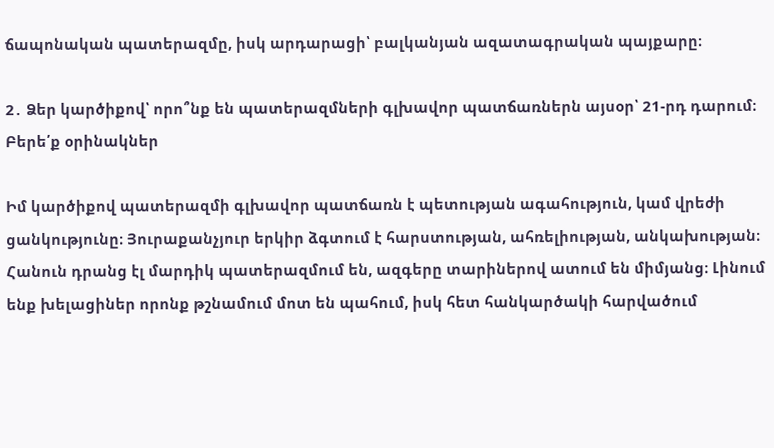ճապոնական պատերազմը, իսկ արդարացի՝ բալկանյան ազատագրական պայքարը։

2․ Ձեր կարծիքով՝ որո՞նք են պատերազմների գլխավոր պատճառներն այսօր՝ 21-րդ դարում։ Բերե՛ք օրինակներ

Իմ կարծիքով պատերազմի գլխավոր պատճառն է պետության ագահություն, կամ վրեժի ցանկությունը։ Յուրաքանչյուր երկիր ձգտում է հարստության, ահռելիության, անկախության։ Հանուն դրանց էլ մարդիկ պատերազմում են, ազգերը տարիներով ատում են միմյանց։ Լինում ենք խելացիներ որոնք թշնամում մոտ են պահում, իսկ հետ հանկարծակի հարվածում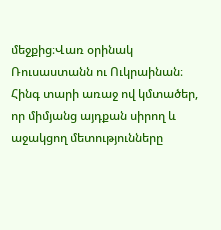մեջքից։Վառ օրինակ Ռուսաստանն ու Ուկրաինան։ Հինգ տարի առաջ ով կմտածեր, որ միմյանց այդքան սիրող և աջակցող մետությունները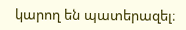կարող են պատերազել։